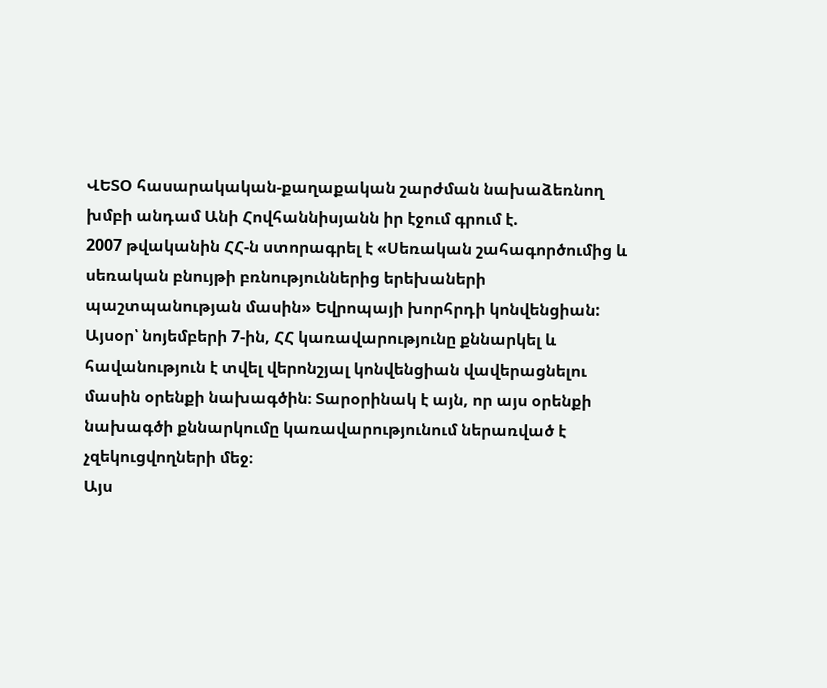ՎԵՏՕ հասարակական-քաղաքական շարժման նախաձեռնող խմբի անդամ Անի Հովհաննիսյանն իր էջում գրում է.
2007 թվականին ՀՀ-ն ստորագրել է «Սեռական շահագործումից և սեռական բնույթի բռնություններից երեխաների պաշտպանության մասին» Եվրոպայի խորհրդի կոնվենցիան: Այսօր՝ նոյեմբերի 7-ին, ՀՀ կառավարությունը քննարկել և հավանություն է տվել վերոնշյալ կոնվենցիան վավերացնելու մասին օրենքի նախագծին։ Տարօրինակ է այն, որ այս օրենքի նախագծի քննարկումը կառավարությունում ներառված է չզեկուցվողների մեջ։
Այս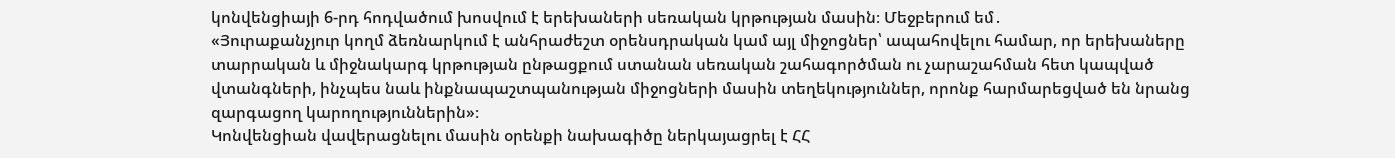կոնվենցիայի 6-րդ հոդվածում խոսվում է երեխաների սեռական կրթության մասին։ Մեջբերում եմ․
«Յուրաքանչյուր կողմ ձեռնարկում է անհրաժեշտ օրենսդրական կամ այլ միջոցներ՝ ապահովելու համար, որ երեխաները տարրական և միջնակարգ կրթության ընթացքում ստանան սեռական շահագործման ու չարաշահման հետ կապված վտանգների, ինչպես նաև ինքնապաշտպանության միջոցների մասին տեղեկություններ, որոնք հարմարեցված են նրանց զարգացող կարողություններին»։
Կոնվենցիան վավերացնելու մասին օրենքի նախագիծը ներկայացրել է ՀՀ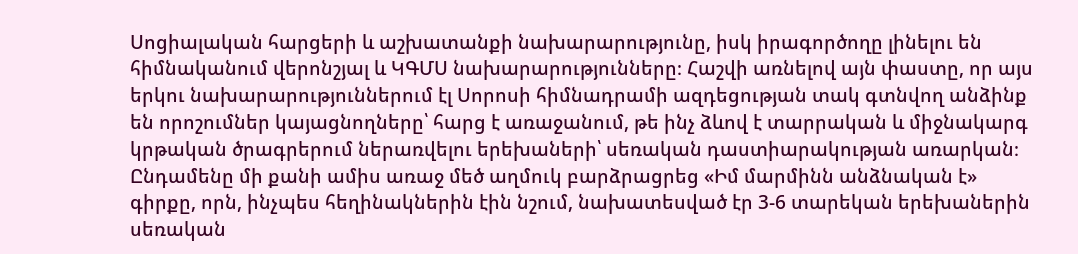Սոցիալական հարցերի և աշխատանքի նախարարությունը, իսկ իրագործողը լինելու են հիմնականում վերոնշյալ և ԿԳՄՍ նախարարությունները։ Հաշվի առնելով այն փաստը, որ այս երկու նախարարություններում էլ Սորոսի հիմնադրամի ազդեցության տակ գտնվող անձինք են որոշումներ կայացնողները՝ հարց է առաջանում, թե ինչ ձևով է տարրական և միջնակարգ կրթական ծրագրերում ներառվելու երեխաների՝ սեռական դաստիարակության առարկան։
Ընդամենը մի քանի ամիս առաջ մեծ աղմուկ բարձրացրեց «Իմ մարմինն անձնական է» գիրքը, որն, ինչպես հեղինակներին էին նշում, նախատեսված էր 3-6 տարեկան երեխաներին սեռական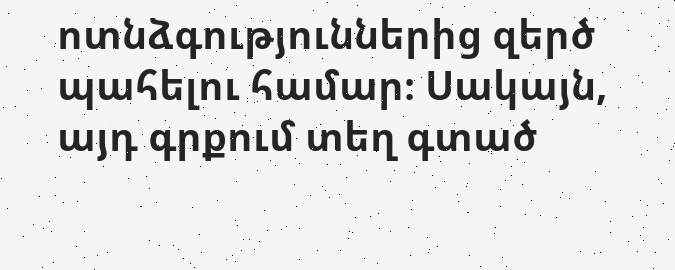ոտնձգություններից զերծ պահելու համար։ Սակայն, այդ գրքում տեղ գտած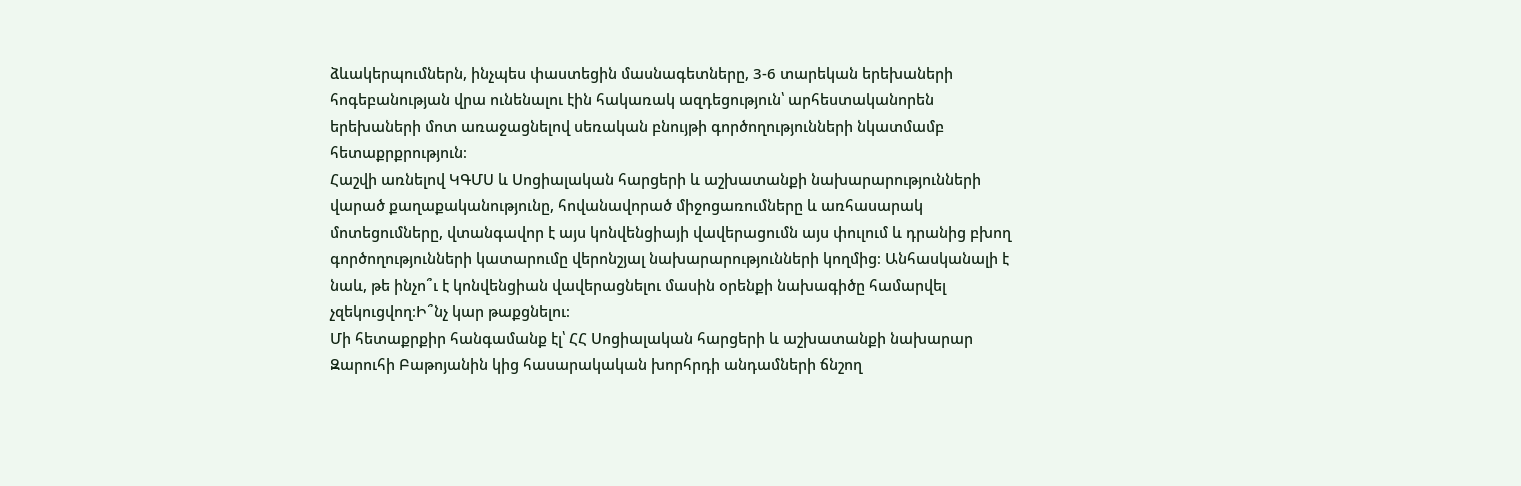ձևակերպումներն, ինչպես փաստեցին մասնագետները, 3-6 տարեկան երեխաների հոգեբանության վրա ունենալու էին հակառակ ազդեցություն՝ արհեստականորեն երեխաների մոտ առաջացնելով սեռական բնույթի գործողությունների նկատմամբ հետաքրքրություն։
Հաշվի առնելով ԿԳՄՍ և Սոցիալական հարցերի և աշխատանքի նախարարությունների վարած քաղաքականությունը, հովանավորած միջոցառումները և առհասարակ մոտեցումները, վտանգավոր է այս կոնվենցիայի վավերացումն այս փուլում և դրանից բխող գործողությունների կատարումը վերոնշյալ նախարարությունների կողմից։ Անհասկանալի է նաև, թե ինչո՞ւ է կոնվենցիան վավերացնելու մասին օրենքի նախագիծը համարվել չզեկուցվող։Ի՞նչ կար թաքցնելու։
Մի հետաքրքիր հանգամանք էլ՝ ՀՀ Սոցիալական հարցերի և աշխատանքի նախարար Զարուհի Բաթոյանին կից հասարակական խորհրդի անդամների ճնշող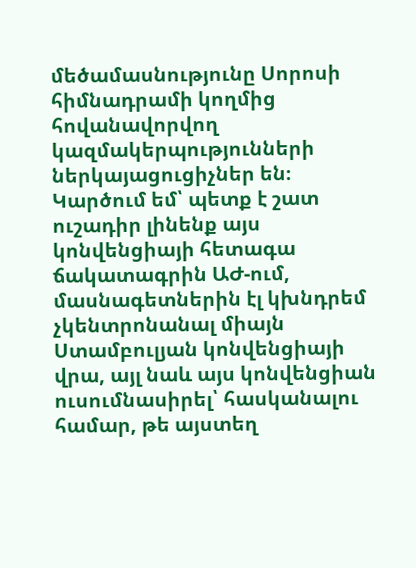մեծամասնությունը Սորոսի հիմնադրամի կողմից հովանավորվող կազմակերպությունների ներկայացուցիչներ են։
Կարծում եմ՝ պետք է շատ ուշադիր լինենք այս կոնվենցիայի հետագա ճակատագրին ԱԺ-ում, մասնագետներին էլ կխնդրեմ չկենտրոնանալ միայն Ստամբուլյան կոնվենցիայի վրա, այլ նաև այս կոնվենցիան ուսումնասիրել՝ հասկանալու համար, թե այստեղ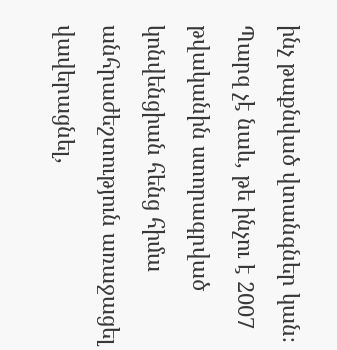ինչ թաքնված վտանգներ կան։ Պարզ չէ նաև, թե ինչու է 2007 թվականին ստորագրված կոնվենցիան հենց հիմա անհրաժեշտություն առաջացել վավերացնել,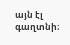այն էլ գաղտնի։